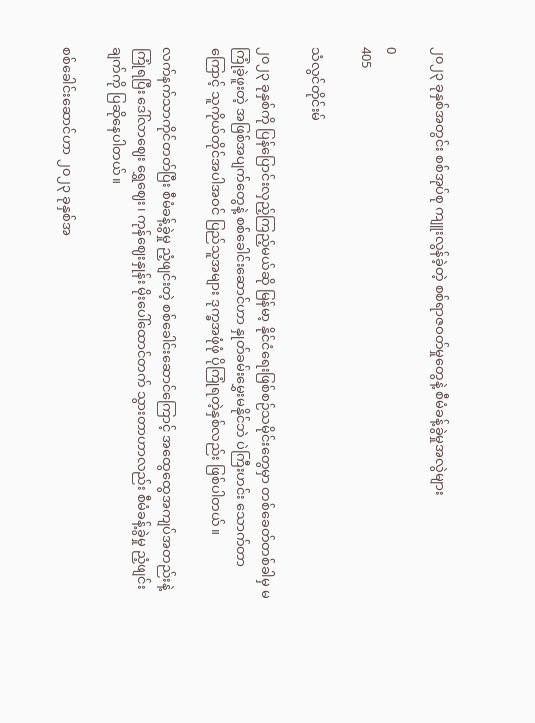၂၀၂၃ ခုနှစ်အတွင်း စစ်အုပ်စု ကျူးလွန်ခဲ့တဲ့ စစ်ရာဇဝတ်မှုတွေနဲ့ စီမံခန့်ခွဲမှုအလွဲများ

0
405

သံလွင်တိုင်းမ်

၂၀၂၃ ခုနှစ်ကို ပြန်ပြောင်းလှည့်ကြည့်မယ်ဆို မြန်မာ့ နိုင်ငံရေးဖြစ်စဉ်သမိုင်းတွေမှာ တစ်ခေတ်တစ်ခါမှ မကြုံခဲ့ဖူးတဲ့ အဖြစ်အပျက်တွေနဲ့ စစ်ခေါင်းဆောင်ဟာ နှုတ်ခမ်းမွှေးမနိုင်ဘဲ ပဲကြီးဟင်း သောက်တာကြောင့် သူကိုယ်တိုင်အပါအဝင် ပြည်သူအများ ဒုက္ခအဖုံဖုံ ပိုကြုံရတဲ့နှစ်လည်း ဖြစ်ပါတယ်။

လက်နက်သာကိုင်တတ်ပြီး စီမံခန့်ခွဲမှု ညံ့ဖျင်းတဲ့ စစ်ခေါင်းဆောင်ကြောင့် အထွေထွေအကျပ်အတည်းနဲ့ကြုံရပြီး ဒေါ်လာဈေး ရွှေဈေး၊ ကုန်ဈေးနှုန်း မိုးပေါ်ထောင်တက် သွားတာဟာလည်း စီမံခန့်ခွဲမှု ညံ့ဖျင်းချက်ကို ပြဆိုနေပါတယ်။

စစ်ခေါင်းဆောင်ဟာ ၂၀၂၃ ခုနှစ်အ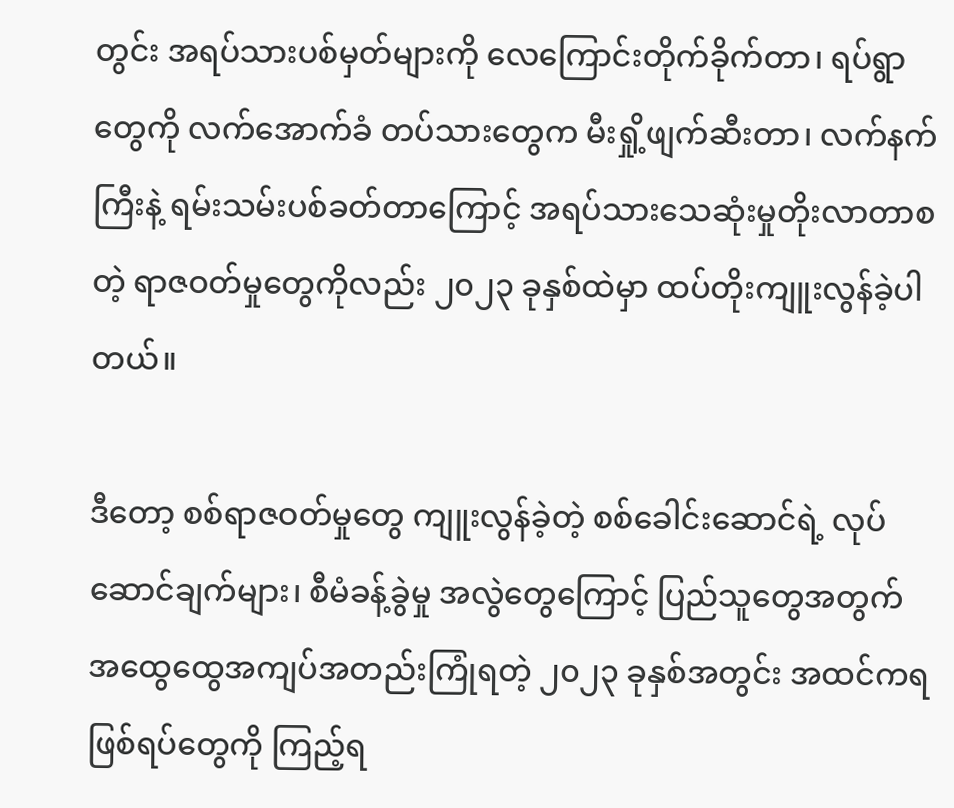တွင်း အရပ်သားပစ်မှတ်များကို လေကြောင်းတိုက်ခိုက်တာ၊ ရပ်ရွာတွေကို လက်အောက်ခံ တပ်သားတွေက မီးရှို့ဖျက်ဆီးတာ၊ လက်နက်ကြီးနဲ့ ရမ်းသမ်းပစ်ခတ်တာကြောင့် အရပ်သားသေဆုံးမှုတိုးလာတာစတဲ့ ရာဇဝတ်မှုတွေကိုလည်း ၂၀၂၃ ခုနှစ်ထဲမှာ ထပ်တိုးကျူးလွန်ခဲ့ပါတယ်။

ဒီတော့ စစ်ရာဇဝတ်မှုတွေ ကျူးလွန်ခဲ့တဲ့ စစ်ခေါင်းဆောင်ရဲ့ လုပ်ဆောင်ချက်များ၊ စီမံခန့်ခွဲမှု အလွဲတွေကြောင့် ပြည်သူတွေအတွက် အထွေထွေအကျပ်အတည်းကြုံရတဲ့ ၂၀၂၃ ခုနှစ်အတွင်း အထင်ကရ ဖြစ်ရပ်တွေကို ကြည့်ရ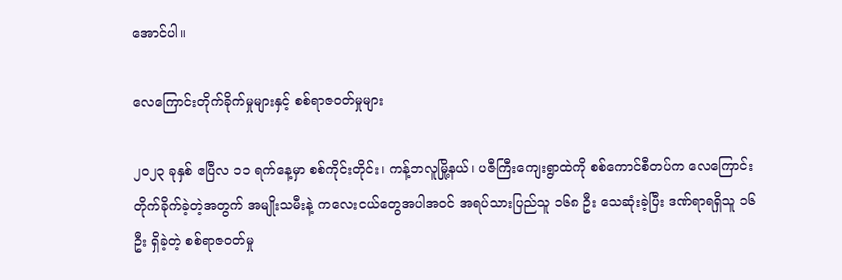အောင်ပါ။

လေကြောင်းတိုက်ခိုက်မှုများနှင့် စစ်ရာဇဝတ်မှုများ

၂၀၂၃ ခုနှစ် ဧပြီလ ၁၁ ရက်နေ့မှာ စစ်ကိုင်းတိုင်း၊ ကန့်ဘလူမြို့နယ်၊ ပဇီကြီးကျေးရွာထဲကို စစ်ကောင်စီတပ်က လေကြောင်းတိုက်ခိုက်ခဲ့တဲ့အတွက် အမျိုးသမီးနဲ့ ကလေးငယ်တွေအပါအဝင် အရပ်သားပြည်သူ ၁၆၈ ဦး သေဆုံးခဲ့ပြီး ဒဏ်ရာရရှိသူ ၁၆ ဦး ရှိခဲ့တဲ့ စစ်ရာဇဝတ်မှု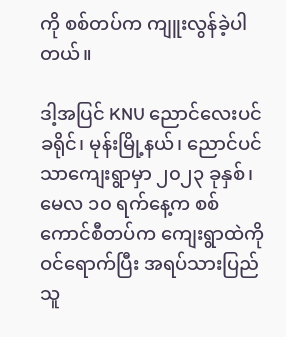ကို စစ်တပ်က ကျူးလွန်ခဲ့ပါတယ်။

ဒါ့အပြင် KNU ညောင်လေးပင်ခရိုင်၊ မုန်းမြို့နယ်၊ ညောင်ပင်သာကျေးရွာမှာ ၂၀၂၃ ခုနှစ်၊ မေလ ၁၀ ရက်နေ့က စစ်ကောင်စီတပ်က ကျေးရွာထဲကို ဝင်ရောက်ပြီး အရပ်သားပြည်သူ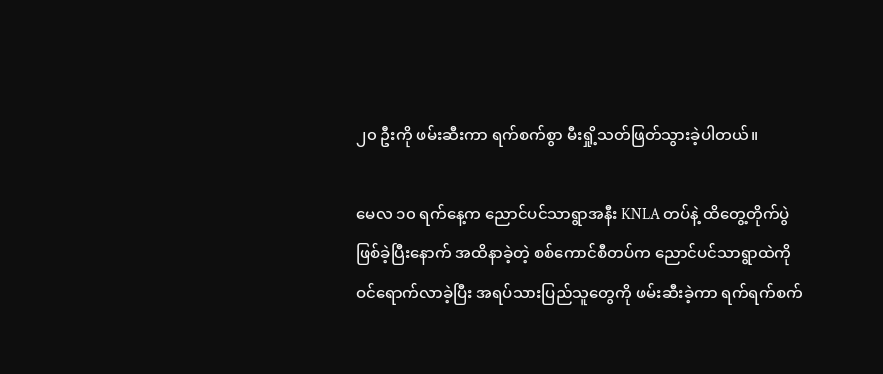၂၀ ဦးကို ဖမ်းဆီးကာ ရက်စက်စွာ မီးရှို့သတ်ဖြတ်သွားခဲ့ပါတယ်။

မေလ ၁၀ ရက်နေ့က ညောင်ပင်သာရွာအနီး KNLA တပ်နဲ့ ထိတွေ့တိုက်ပွဲဖြစ်ခဲ့ပြီးနောက် အထိနာခဲ့တဲ့ စစ်ကောင်စီတပ်က ညောင်ပင်သာရွာထဲကို ဝင်ရောက်လာခဲ့ပြီး အရပ်သားပြည်သူတွေကို ဖမ်းဆီးခဲ့ကာ ရက်ရက်စက်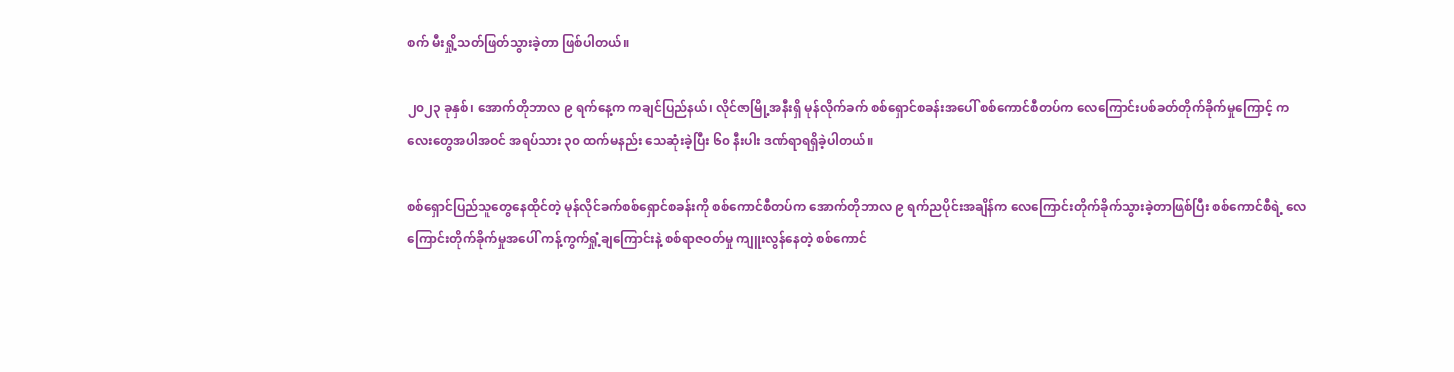စက် မီးရှို့သတ်ဖြတ်သွားခဲ့တာ ဖြစ်ပါတယ်။

၂၀၂၃ ခုနှစ်၊ အောက်တိုဘာလ ၉ ရက်နေ့က ကချင်ပြည်နယ်၊ လိုင်ဇာမြို့အနီးရှိ မုန်လိုက်ခက် စစ်ရှောင်စခန်းအပေါ် စစ်ကောင်စီတပ်က လေကြောင်းပစ်ခတ်တိုက်ခိုက်မှုကြောင့် ကလေးတွေအပါအဝင် အရပ်သား ၃၀ ထက်မနည်း သေဆုံးခဲ့ပြီး ၆၀ နီးပါး ဒဏ်ရာရရှိခဲ့ပါတယ်။

စစ်ရှောင်ပြည်သူတွေနေထိုင်တဲ့ မုန်လိုင်ခက်စစ်ရှောင်စခန်းကို စစ်ကောင်စီတပ်က အောက်တိုဘာလ ၉ ရက်ညပိုင်းအချိန်က လေကြောင်းတိုက်ခိုက်သွားခဲ့တာဖြစ်ပြီး စစ်ကောင်စီရဲ့ လေကြောင်းတိုက်ခိုက်မှုအပေါ် ကန့်ကွက်ရှုံ့ချကြောင်းနဲ့ စစ်ရာဇဝတ်မှု ကျူးလွန်နေတဲ့ စစ်ကောင်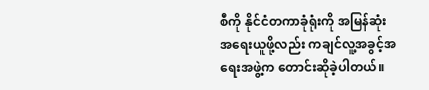စီကို နိုင်ငံတကာခုံရုံးကို အမြန်ဆုံးအရေးယူဖို့လည်း ကချင်လူ့အခွင့်အရေးအဖွဲ့က တောင်းဆိုခဲ့ပါတယ်။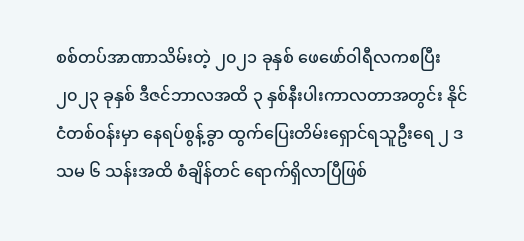စစ်တပ်အာဏာသိမ်းတဲ့ ၂၀၂၁ ခုနှစ် ဖေဖော်ဝါရီလကစပြီး ၂၀၂၃ ခုနှစ် ဒီဇင်ဘာလအထိ ၃ နှစ်နီးပါးကာလတာအတွင်း နိုင်ငံတစ်ဝန်းမှာ နေရပ်စွန့်ခွာ ထွက်ပြေးတိမ်းရှောင်ရသူဦးရေ ၂ ဒသမ ၆ သန်းအထိ စံချိန်တင် ရောက်ရှိလာပြီဖြစ်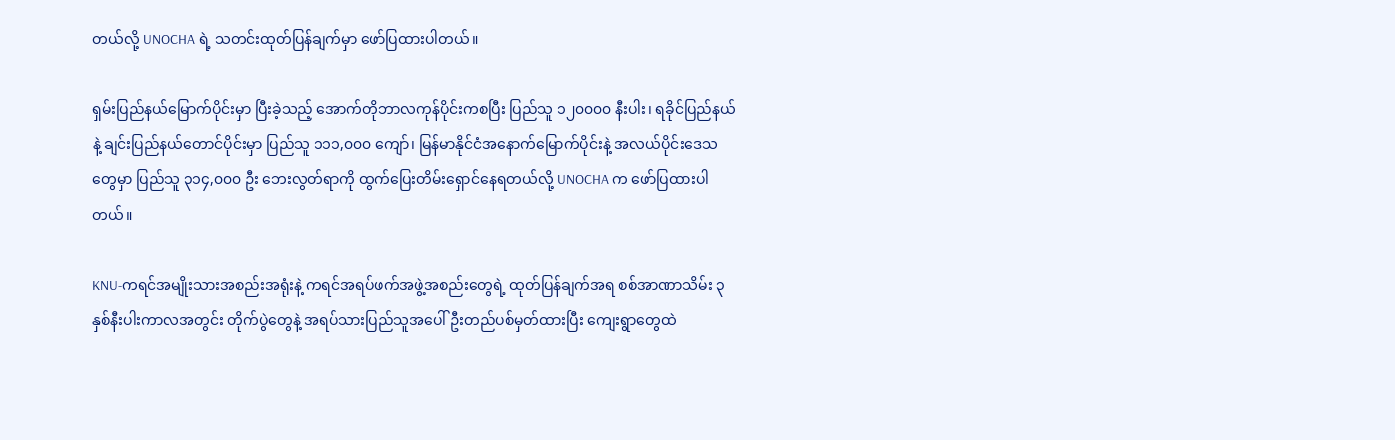တယ်လို့ UNOCHA ရဲ့ သတင်းထုတ်ပြန်ချက်မှာ ဖော်ပြထားပါတယ်။

ရှမ်းပြည်နယ်မြောက်ပိုင်းမှာ ပြီးခဲ့သည့် အောက်တိုဘာလကုန်ပိုင်းကစပြီး ပြည်သူ ၁၂၀၀၀၀ နီးပါး၊ ရခိုင်ပြည်နယ်နဲ့ ချင်းပြည်နယ်တောင်ပိုင်းမှာ ပြည်သူ ၁၁၁,၀၀၀ ကျော်၊ မြန်မာနိုင်ငံအနောက်မြောက်ပိုင်းနဲ့ အလယ်ပိုင်းဒေသတွေမှာ ပြည်သူ ၃၁၄,၀၀၀ ဦး ဘေးလွတ်ရာကို ထွက်ပြေးတိမ်းရှောင်နေရတယ်လို့ UNOCHA က ဖော်ပြထားပါတယ်။

KNU-ကရင်အမျိုးသားအစည်းအရုံးနဲ့ ကရင်အရပ်ဖက်အဖွဲ့အစည်းတွေရဲ့ ထုတ်ပြန်ချက်အရ စစ်အာဏာသိမ်း ၃ နှစ်နီးပါးကာလအတွင်း တိုက်ပွဲတွေနဲ့ အရပ်သားပြည်သူအပေါ် ဦးတည်ပစ်မှတ်ထားပြီး ကျေးရွာတွေထဲ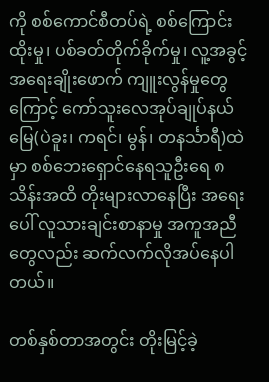ကို စစ်ကောင်စီတပ်ရဲ့ စစ်ကြောင်းထိုးမှု၊ ပစ်ခတ်တိုက်ခိုက်မှု၊ လူ့အခွင့်အရေးချိုးဖောက် ကျူးလွန်မှုတွေကြောင့် ကော်သူးလေအုပ်ချုပ်နယ်မြေ(ပဲခူး၊ ကရင်၊ မွန်၊ တနင်္သာရီ)ထဲမှာ စစ်ဘေးရှောင်နေရသူဦးရေ ၈ သိန်းအထိ တိုးများလာနေပြီး အရေးပေါ် လူသားချင်းစာနာမှု အကူအညီတွေလည်း ဆက်လက်လိုအပ်နေပါတယ်။

တစ်နှစ်တာအတွင်း တိုးမြင့်ခဲ့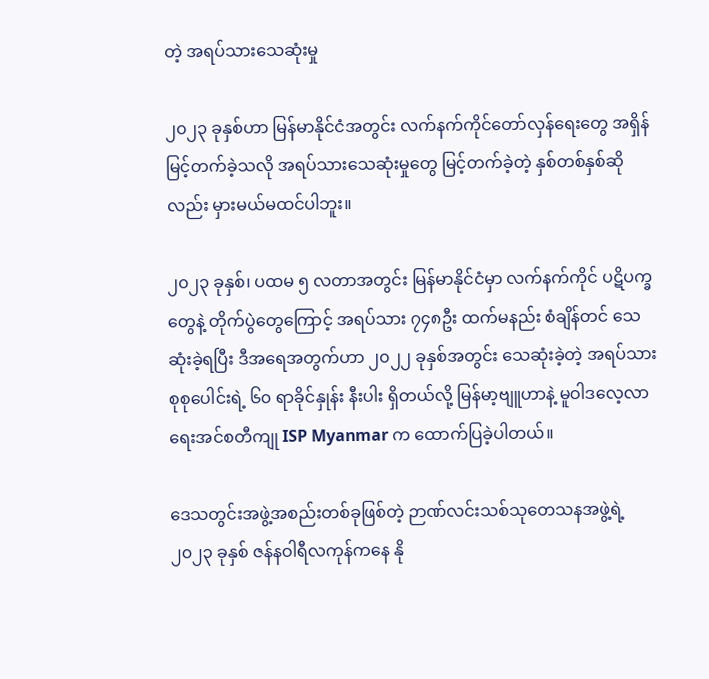တဲ့ အရပ်သားသေဆုံးမှု

၂၀၂၃ ခုနှစ်ဟာ မြန်မာနိုင်ငံအတွင်း လက်နက်ကိုင်တော်လှန်ရေးတွေ အရှိန်မြင့်တက်ခဲ့သလို အရပ်သားသေဆုံးမှုတွေ မြင့်တက်ခဲ့တဲ့ နှစ်တစ်နှစ်ဆိုလည်း မှားမယ်မထင်ပါဘူး။

၂၀၂၃ ခုနှစ်၊ ပထမ ၅ လတာအတွင်း မြန်မာနိုင်ငံမှာ လက်နက်ကိုင် ပဋိပက္ခတွေနဲ့ တိုက်ပွဲတွေကြောင့် အရပ်သား ၇၄၈ဦး ထက်မနည်း စံချိန်တင် သေဆုံးခဲ့ရပြီး ဒီအရေအတွက်ဟာ ၂၀၂၂ ခုနှစ်အတွင်း သေဆုံးခဲ့တဲ့ အရပ်သား စုစုပေါင်းရဲ့ ၆၀ ရာခိုင်နှုန်း နီးပါး ရှိတယ်လို့ မြန်မာ့ဗျူဟာနဲ့ မူဝါဒလေ့လာရေးအင်စတီကျု ISP Myanmar က ထောက်ပြခဲ့ပါတယ်။

ဒေသတွင်းအဖွဲ့အစည်းတစ်ခုဖြစ်တဲ့ ဉာဏ်လင်းသစ်သုတေသနအဖွဲ့ရဲ့ ၂၀၂၃ ခုနှစ် ဇန်နဝါရီလကုန်ကနေ နို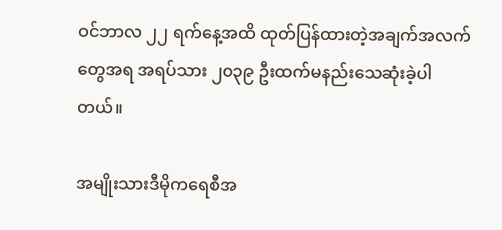ဝင်ဘာလ ၂၂ ရက်နေ့အထိ ထုတ်ပြန်ထားတဲ့အချက်အလက်တွေအရ အရပ်သား ၂၀၃၉ ဦးထက်မနည်းသေဆုံးခဲ့ပါတယ်။

အမျိုးသားဒီမိုကရေစီအ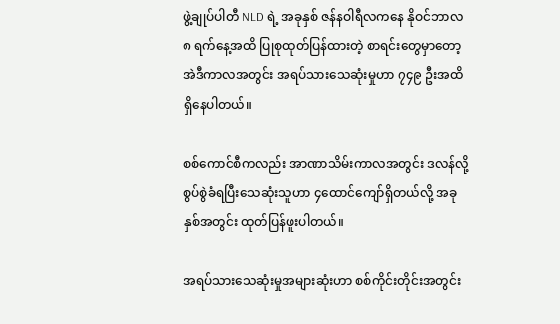ဖွဲ့ချုပ်ပါတီ NLD ရဲ့ အခုနှစ် ဇန်နဝါရီလကနေ နိုဝင်ဘာလ ၈ ရက်နေ့အထိ ပြုစုထုတ်ပြန်ထားတဲ့ စာရင်းတွေမှာတော့ အဲဒီကာလအတွင်း အရပ်သားသေဆုံးမှုဟာ ၇၄၉ ဦးအထိ ရှိနေပါတယ်။

စစ်ကောင်စီကလည်း အာဏာသိမ်းကာလအတွင်း ဒလန်လို့ စွပ်စွဲခံရပြီးသေဆုံးသူဟာ ၄ထောင်ကျော်ရှိတယ်လို့ အခုနှစ်အတွင်း ထုတ်ပြန်ဖူးပါတယ်။

အရပ်သားသေဆုံးမှုအများဆုံးဟာ စစ်ကိုင်းတိုင်းအတွင်း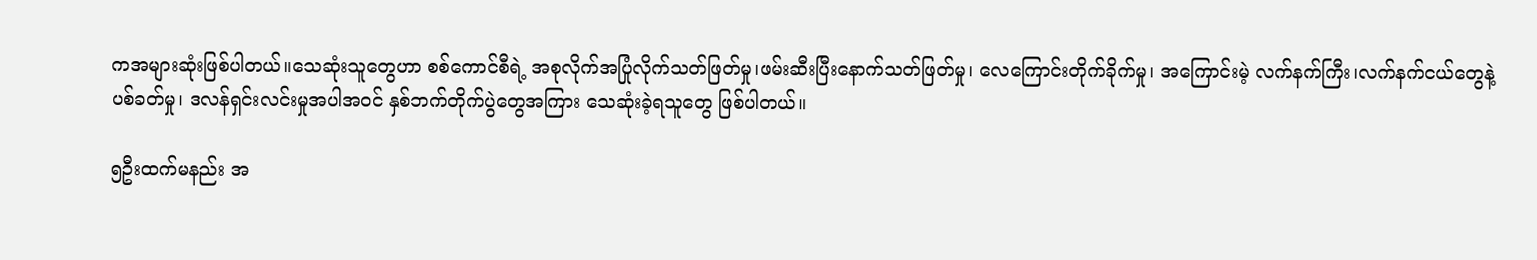ကအများဆုံးဖြစ်ပါတယ်။သေဆုံးသူတွေဟာ စစ်ကောင်စီရဲ့ အစုလိုက်အပြုံလိုက်သတ်ဖြတ်မှု၊ဖမ်းဆီးပြီးနောက်သတ်ဖြတ်မှု၊ လေကြောင်းတိုက်ခိုက်မှု၊ အကြောင်းမဲ့ လက်နက်ကြီး၊လက်နက်ငယ်တွေနဲ့ ပစ်ခတ်မှု၊ ဒလန်ရှင်းလင်းမှုအပါအဝင် နှစ်ဘက်တိုက်ပွဲတွေအကြား သေဆုံးခဲ့ရသူတွေ ဖြစ်ပါတယ်။

၅ဦးထက်မနည်း အ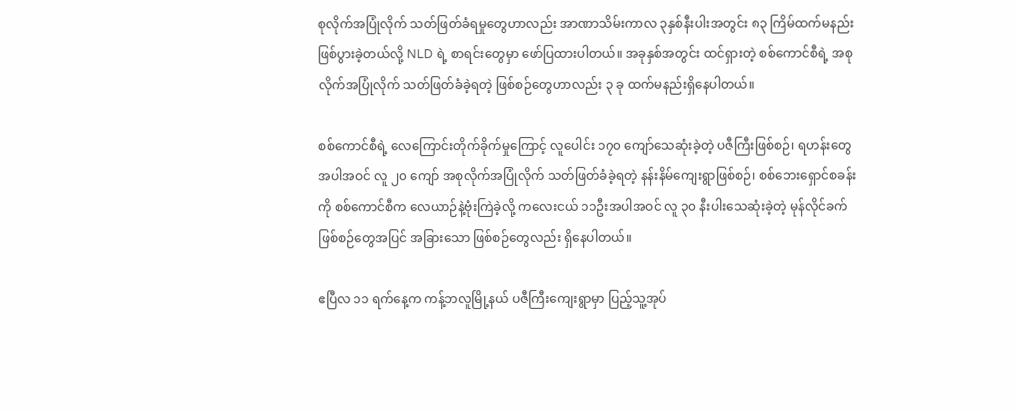စုလိုက်အပြုံလိုက် သတ်ဖြတ်ခံရမှုတွေဟာလည်း အာဏာသိမ်းကာလ ၃နှစ်နီးပါးအတွင်း ၈၃ ကြိမ်ထက်မနည်း ဖြစ်ပွားခဲ့တယ်လို့ NLD ရဲ့ စာရင်းတွေမှာ ဖော်ပြထားပါတယ်။ အခုနှစ်အတွင်း ထင်ရှားတဲ့ စစ်ကောင်စီရဲ့ အစုလိုက်အပြုံလိုက် သတ်ဖြတ်ခံခဲ့ရတဲ့ ဖြစ်စဉ်တွေဟာလည်း ၃ ခု ထက်မနည်းရှိနေပါတယ်။

စစ်ကောင်စီရဲ့ လေကြောင်းတိုက်ခိုက်မှုကြောင့် လူပေါင်း ၁၇၀ ကျော်သေဆုံးခဲ့တဲ့ ပဇီကြီးဖြစ်စဉ်၊ ရဟန်းတွေအပါအဝင် လူ ၂၀ ကျော် အစုလိုက်အပြုံလိုက် သတ်ဖြတ်ခံခဲ့ရတဲ့ နန်းနိမ်ကျေးရွာဖြစ်စဉ်၊ စစ်ဘေးရှောင်စခန်းကို စစ်ကောင်စီက လေယာဉ်နဲ့ဗုံးကြဲခဲ့လို့ ကလေးငယ် ၁၁ဦးအပါအဝင် လူ ၃၀ နီးပါးသေဆုံးခဲ့တဲ့ မုန်လိုင်ခက် ဖြစ်စဉ်တွေအပြင် အခြားသော ဖြစ်စဉ်တွေလည်း ရှိနေပါတယ်။

ဧပြီလ ၁၁ ရက်နေ့က ကန့်ဘလူမြို့နယ် ပဇီကြီးကျေးရွာမှာ ပြည့်သူ့အုပ်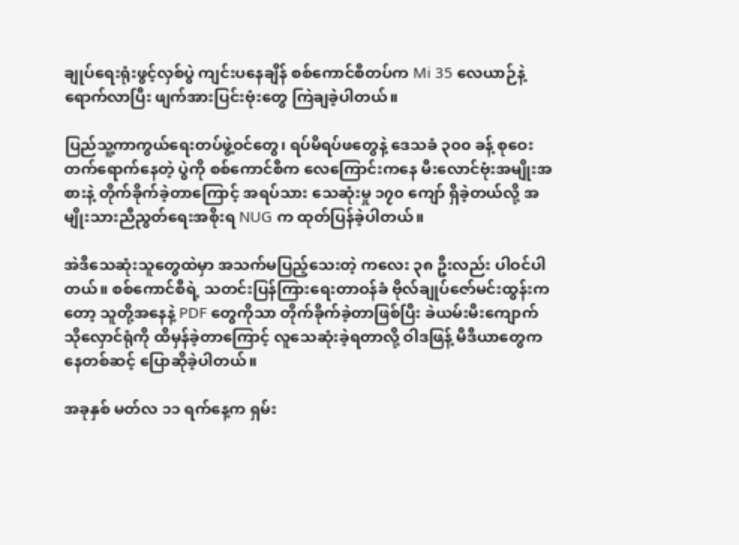ချုပ်ရေးရုံးဖွင့်လှစ်ပွဲ ကျင်းပနေချိန် စစ်ကောင်စီတပ်က Mi 35 လေယာဉ်နဲ့ ရောက်လာပြီး ဖျက်အားပြင်းဗုံးတွေ ကြဲချခဲ့ပါတယ်။

ပြည်သူ့ကာကွယ်ရေးတပ်ဖွဲ့ဝင်တွေ၊ ရပ်မိရပ်ဖတွေနဲ့ ဒေသခံ ၃၀၀ ခန့် စုဝေးတက်ရောက်နေတဲ့ ပွဲကို စစ်ကောင်စီက လေကြောင်းကနေ မီးလောင်ဗုံးအမျိုးအစားနဲ့ တိုက်ခိုက်ခဲ့တာကြောင့် အရပ်သား သေဆုံးမှု ၁၇၀ ကျော် ရှိခဲ့တယ်လို့ အမျိုးသားညီညွတ်ရေးအစိုးရ NUG က ထုတ်ပြန်ခဲ့ပါတယ်။

အဲဒီသေဆုံးသူတွေထဲမှာ အသက်မပြည့်သေးတဲ့ ကလေး ၃၈ ဦးလည်း ပါဝင်ပါတယ်။ စစ်ကောင်စီရဲ့ သတင်းပြန်ကြားရေးတာဝန်ခံ ဗိုလ်ချုပ်ဇော်မင်းထွန်းကတော့ သူတို့အနေနဲ့ PDF တွေကိုသာ တိုက်ခိုက်ခဲ့တာဖြစ်ပြီး ခဲယမ်းမီးကျောက်သိုလှောင်ရုံကို ထိမှန်ခဲ့တာကြောင့် လူသေဆုံးခဲ့ရတာလို့ ဝါဒဖြန့် မီဒီယာတွေကနေတစ်ဆင့် ပြောဆိုခဲ့ပါတယ်။

အခုနှစ် မတ်လ ၁၁ ရက်နေ့က ရှမ်း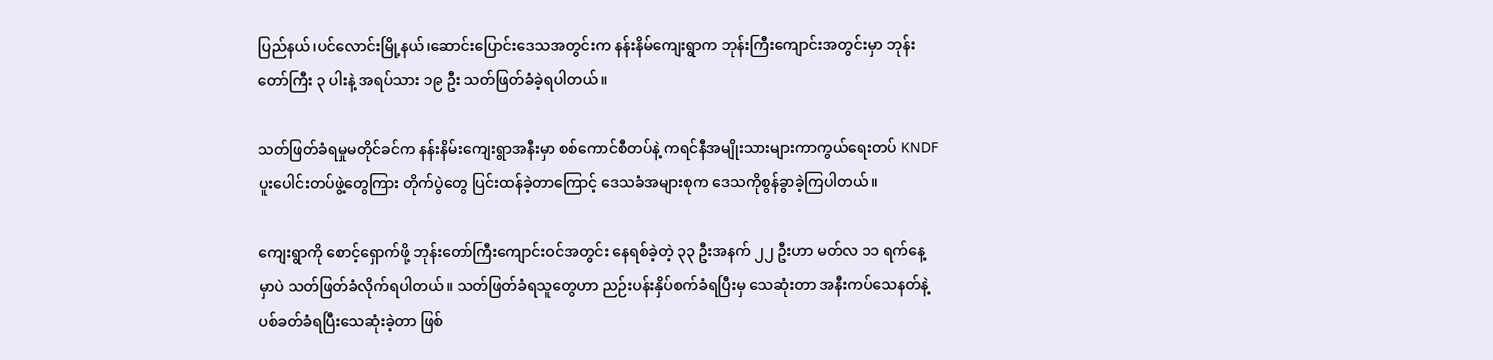ပြည်နယ်၊ပင်လောင်းမြို့နယ်၊ဆောင်းပြောင်းဒေသအတွင်းက နန်းနိမ်ကျေးရွာက ဘုန်းကြီးကျောင်းအတွင်းမှာ ဘုန်းတော်ကြီး ၃ ပါးနဲ့ အရပ်သား ၁၉ ဦး သတ်ဖြတ်ခံခဲ့ရပါတယ်။

သတ်ဖြတ်ခံရမှုမတိုင်ခင်က နန်းနိမ်းကျေးရွာအနီးမှာ စစ်ကောင်စီတပ်နဲ့ ကရင်နီအမျိုးသားများကာကွယ်ရေးတပ် KNDF ပူးပေါင်းတပ်ဖွဲ့တွေကြား တိုက်ပွဲတွေ ပြင်းထန်ခဲ့တာကြောင့် ဒေသခံအများစုက ဒေသကိုစွန်ခွာခဲ့ကြပါတယ်။

ကျေးရွာကို စောင့်ရှောက်ဖို့ ဘုန်းတော်ကြီးကျောင်းဝင်အတွင်း နေရစ်ခဲ့တဲ့ ၃၃ ဦးအနက် ၂၂ ဦးဟာ မတ်လ ၁၁ ရက်နေ့မှာပဲ သတ်ဖြတ်ခံလိုက်ရပါတယ်။ သတ်ဖြတ်ခံရသူတွေဟာ ညဉ်းပန်းနှိပ်စက်ခံရပြီးမှ သေဆုံးတာ အနီးကပ်သေနတ်နဲ့ပစ်ခတ်ခံရပြီးသေဆုံးခဲ့တာ ဖြစ်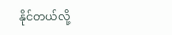နိုင်တယ်လို့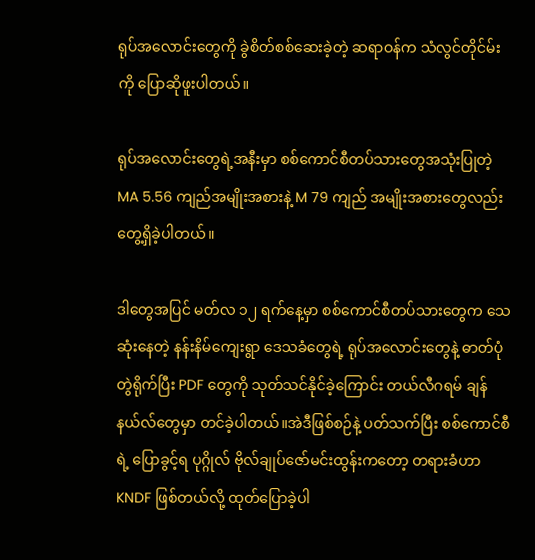ရုပ်အလောင်းတွေကို ခွဲစိတ်စစ်ဆေးခဲ့တဲ့ ဆရာဝန်က သံလွင်တိုင်မ်းကို ပြောဆိုဖူးပါတယ်။

ရုပ်အလောင်းတွေရဲ့အနီးမှာ စစ်ကောင်စီတပ်သားတွေအသုံးပြုတဲ့ MA 5.56 ကျည်အမျိုးအစားနဲ့ M 79 ကျည် အမျိုးအစားတွေလည်းတွေ့ရှိခဲ့ပါတယ်။

ဒါတွေအပြင် မတ်လ ၁၂ ရက်နေ့မှာ စစ်ကောင်စီတပ်သားတွေက သေဆုံးနေတဲ့ နန်းနိမ်ကျေးရွာ ဒေသခံတွေရဲ့ ရုပ်အလောင်းတွေနဲ့ ဓာတ်ပုံတွဲရိုက်ပြီး PDF တွေကို သုတ်သင်နိုင်ခဲ့ကြောင်း တယ်လီဂရမ် ချန်နယ်လ်တွေမှာ တင်ခဲ့ပါတယ်။အဲဒီဖြစ်စဉ်နဲ့ ပတ်သက်ပြီး စစ်ကောင်စီရဲ့ ပြောခွင့်ရ ပုဂ္ဂိုလ် ဗိုလ်ချုပ်ဇော်မင်းထွန်းကတော့ တရားခံဟာ KNDF ဖြစ်တယ်လို့ ထုတ်ပြောခဲ့ပါ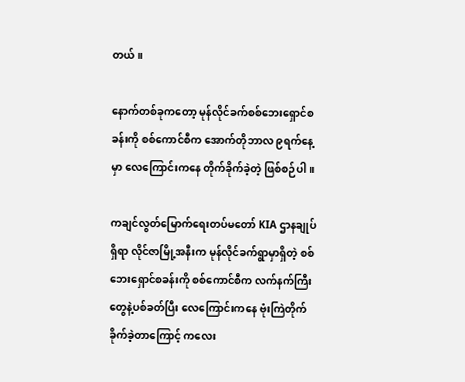တယ်။

နောက်တစ်ခုကတော့ မုန်လိုင်ခက်စစ်ဘေးရှောင်စခန်းကို စစ်ကောင်စီက အောက်တိုဘာလ ၉ရက်နေ့မှာ လေကြောင်းကနေ တိုက်ခိုက်ခဲ့တဲ့ ဖြစ်စဉ်ပါ။

ကချင်လွတ်မြောက်ရေးတပ်မတော် KIA ဌာနချုပ်ရှိရာ လိုင်ဇာမြို့အနီးက မုန်လိုင်ခက်ရွာမှာရှိတဲ့ စစ်ဘေးရှောင်စခန်းကို စစ်ကောင်စီက လက်နက်ကြီးတွေနဲ့ပစ်ခတ်ပြီး လေကြောင်းကနေ ဗုံးကြဲတိုက်ခိုက်ခဲ့တာကြောင့် ကလေး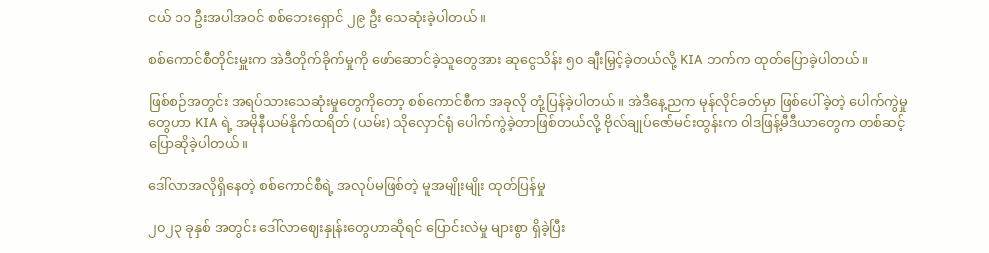ငယ် ၁၁ ဦးအပါအဝင် စစ်ဘေးရှောင် ၂၉ ဦး သေဆုံးခဲ့ပါတယ်။

စစ်ကောင်စီတိုင်းမှူးက အဲဒီတိုက်ခိုက်မှုကို ဖော်ဆောင်ခဲ့သူတွေအား ဆုငွေသိန်း ၅၀ ချီးမြှင့်ခဲ့တယ်လို့ KIA ဘက်က ထုတ်ပြောခဲ့ပါတယ်။

ဖြစ်စဉ်အတွင်း အရပ်သားသေဆုံးမှုတွေကိုတော့ စစ်ကောင်စီက အခုလို တုံ့ပြန်ခဲ့ပါတယ်။ အဲဒီနေ့ညက မုန်လိုင်ခတ်မှာ ဖြစ်ပေါ်ခဲ့တဲ့ ပေါက်ကွဲမှုတွေဟာ KIA ရဲ့ အမိုနီယမ်နိုက်ထရိတ် (ယမ်း) သိုလှောင်ရုံ ပေါက်ကွဲခဲ့တာဖြစ်တယ်လို့ ဗိုလ်ချုပ်ဇော်မင်းထွန်းက ဝါဒဖြန့်မီဒီယာတွေက တစ်ဆင့် ပြောဆိုခဲ့ပါတယ်။

ဒေါ်လာအလိုရှိနေတဲ့ စစ်ကောင်စီရဲ့ အလုပ်မဖြစ်တဲ့ မူအမျိုးမျိုး ထုတ်ပြန်မှု

၂၀၂၃ ခုနှစ် အတွင်း ဒေါ်လာဈေးနှုန်းတွေဟာဆိုရင် ပြောင်းလဲမှု များစွာ ရှိခဲ့ပြီး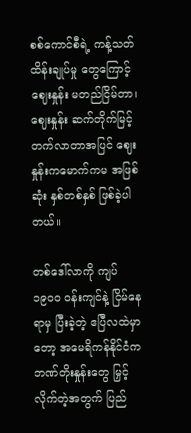စစ်ကောင်စီရဲ့ ကန့်သတ်ထိန်းချုပ်မှု တွေကြောင့် ဈေးနှုန်း မတည်ငြိမ်တာ၊ ဈေးနှုန်း ဆက်တိုက်မြင့်တက်လာတာအပြင် ဈေးနှုန်းကမောက်ကမ အဖြစ်ဆုံး နှစ်တစ်နှစ် ဖြစ်ခဲ့ပါတယ်။

တစ်ဒေါ်လာကို ကျပ် ၁၉၀၀ ဝန်းကျင်နဲ့ ငြိမ်နေရာမှ ပြီးခဲ့တဲ့ ဧပြီလထဲမှာတော့ အမေရိကန်နိုင်ငံက ဘဏ်တိုးနှုန်းတွေ မြှင့်လိုက်တဲ့အတွက် ပြည်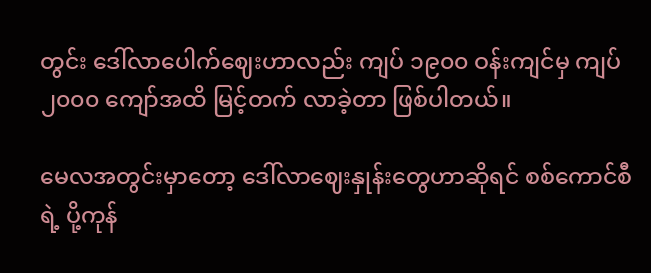တွင်း ဒေါ်လာပေါက်ဈေးဟာလည်း ကျပ် ၁၉၀၀ ဝန်းကျင်မှ ကျပ် ၂၀၀၀ ကျော်အထိ မြင့်တက် လာခဲ့တာ ဖြစ်ပါတယ်။

မေလအတွင်းမှာတော့ ဒေါ်လာဈေးနှုန်းတွေဟာဆိုရင် စစ်ကောင်စီရဲ့ ပို့ကုန်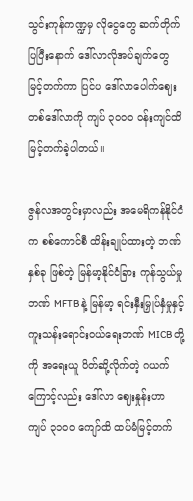သွင်းကုန်ကဏ္ဍမှ လိုငွေတွေ ဆက်တိုက် ပြပြီးနောက် ဒေါ်လာလိုအပ်ချက်တွေ မြင့်တက်ကာ ပြင်ပ ဒေါ်လာပေါက်ဈေး တစ်ဒေါ်လာကို ကျပ် ၃၀၀၀ ဝန်းကျင်ထိ မြင့်တက်ခဲ့ပါတယ်။

ဇွန်လအတွင်းမှာလည်း အမေရိကန်နိုင်ငံက စစ်ကောင်စီ ထိန်းချုပ်ထားတဲ့ ဘဏ် နှစ်ခု ဖြစ်တဲ့ မြန်မာ့နိုင်ငံခြား ကုန်သွယ်မှုဘဏ် MFTB နဲ့ မြန်မာ့ ရင်းနှီးမြှုပ်နှံမှုနှင့် ကူးသန်းရောင်းဝယ်ရေးဘဏ် MICB တို့ကို အရေးယူ ပိတ်ဆို့လိုက်တဲ့ ဂယက်ကြောင့်လည်း ဒေါ်လာ ဈေးနှုန်းဟာ ကျပ် ၃၁၀၀ ကျော်ထိ ထပ်မံမြင့်တက်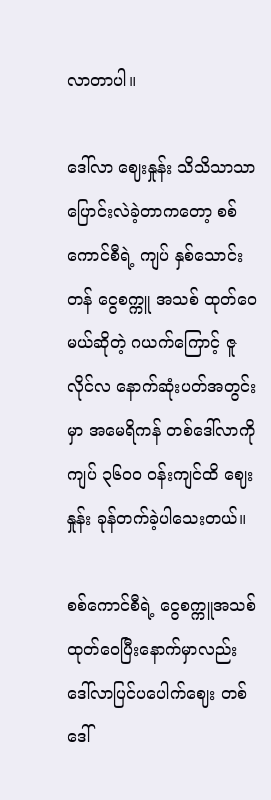လာတာပါ။

ဒေါ်လာ ဈေးနှုန်း သိသိသာသာ ပြောင်းလဲခဲ့တာကတော့ စစ်ကောင်စီရဲ့ ကျပ် နှစ်သောင်းတန် ငွေစက္ကူ အသစ် ထုတ်ဝေမယ်ဆိုတဲ့ ဂယက်ကြောင့် ဇူလိုင်လ နောက်ဆုံးပတ်အတွင်းမှာ အမေရိကန် တစ်ဒေါ်လာကို ကျပ် ၃၆၀၀ ဝန်းကျင်ထိ ဈေးနှုန်း ခုန်တက်ခဲ့ပါသေးတယ်။

စစ်ကောင်စီရဲ့ ငွေစက္ကူအသစ် ထုတ်ဝေပြီးနောက်မှာလည်း ဒေါ်လာပြင်ပပေါက်ဈေး တစ်ဒေါ်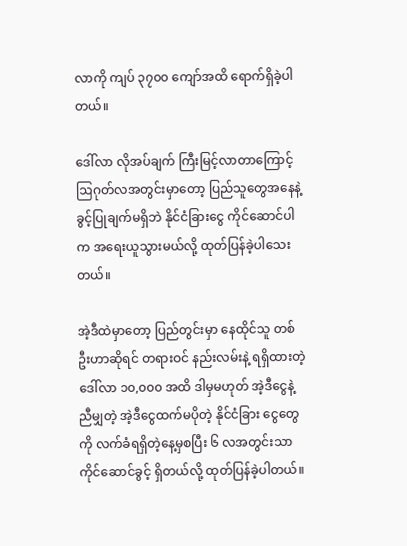လာကို ကျပ် ၃၇၀၀ ကျော်အထိ ရောက်ရှိခဲ့ပါတယ်။

ဒေါ်လာ လိုအပ်ချက် ကြီးမြင့်လာတာကြောင့် ဩဂုတ်လအတွင်းမှာတော့ ပြည်သူတွေအနေနဲ့ ခွင့်ပြုချက်မရှိဘဲ နိုင်ငံခြားငွေ ကိုင်ဆောင်ပါက အရေးယူသွားမယ်လို့ ထုတ်ပြန်ခဲ့ပါသေးတယ်။

အဲ့ဒီထဲမှာတော့ ပြည်တွင်းမှာ နေထိုင်သူ တစ်ဦးဟာဆိုရင် တရားဝင် နည်းလမ်းနဲ့ ရရှိထားတဲ့ ဒေါ်လာ ၁၀,၀၀၀ အထိ ဒါမှမဟုတ် အဲ့ဒီငွေနဲ့ညီမျှတဲ့ အဲ့ဒီငွေထက်မပိုတဲ့ နိုင်ငံခြား ငွေတွေကို လက်ခံရရှိတဲ့နေ့မှစပြီး ၆ လအတွင်းသာ ကိုင်ဆောင်ခွင့် ရှိတယ်လို့ ထုတ်ပြန်ခဲ့ပါတယ်။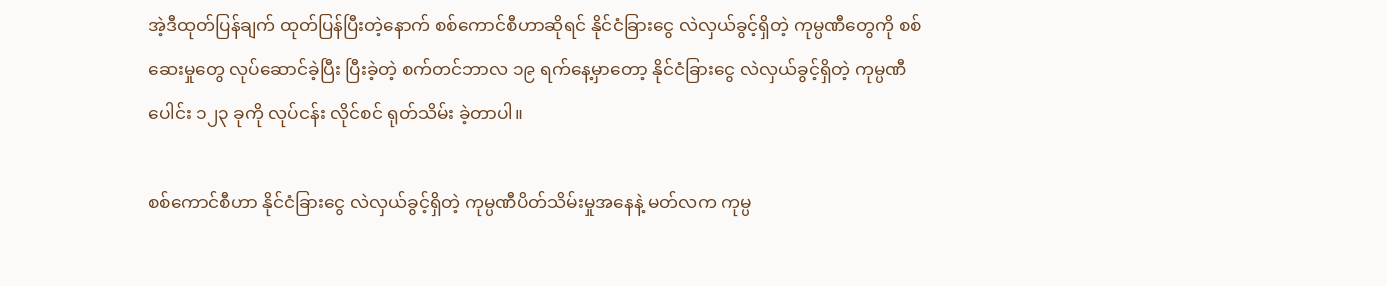အဲ့ဒီထုတ်ပြန်ချက် ထုတ်ပြန်ပြီးတဲ့နောက် စစ်ကောင်စီဟာဆိုရင် နိုင်ငံခြားငွေ လဲလှယ်ခွင့်ရှိတဲ့ ကုမ္ပဏီတွေကို စစ်ဆေးမှုတွေ လုပ်ဆောင်ခဲ့ပြီး ပြီးခဲ့တဲ့ စက်တင်ဘာလ ၁၉ ရက်နေ့မှာတော့ နိုင်ငံခြားငွေ လဲလှယ်ခွင့်ရှိတဲ့ ကုမ္ပဏီပေါင်း ၁၂၃ ခုကို လုပ်ငန်း လိုင်စင် ရုတ်သိမ်း ခဲ့တာပါ။

စစ်ကောင်စီဟာ နိုင်ငံခြားငွေ လဲလှယ်ခွင့်ရှိတဲ့ ကုမ္ပဏီပိတ်သိမ်းမှုအနေနဲ့ မတ်လက ကုမ္ပ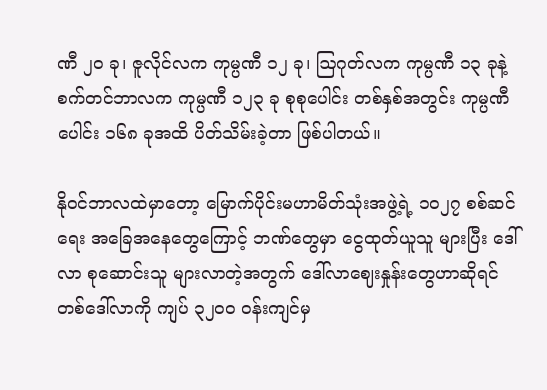ဏီ ၂၀ ခု၊ ဇူလိုင်လက ကုမ္ပဏီ ၁၂ ခု၊ ဩဂုတ်လက ကုမ္ပဏီ ၁၃ ခုနဲ့ စက်တင်ဘာလက ကုမ္ပဏီ ၁၂၃ ခု စုစုပေါင်း တစ်နှစ်အတွင်း ကုမ္ပဏီပေါင်း ၁၆၈ ခုအထိ ပိတ်သိမ်းခဲ့တာ ဖြစ်ပါတယ်။

နိုဝင်ဘာလထဲမှာတော့ မြောက်ပိုင်းမဟာမိတ်သုံးအဖွဲ့ရဲ့ ၁၀၂၇ စစ်ဆင်ရေး အခြေအနေတွေကြောင့် ဘဏ်တွေမှာ ငွေထုတ်ယူသူ များပြီး ဒေါ်လာ စုဆောင်းသူ များလာတဲ့အတွက် ဒေါ်လာဈေးနှုန်းတွေဟာဆိုရင် တစ်ဒေါ်လာကို ကျပ် ၃၂၀၀ ဝန်းကျင်မှ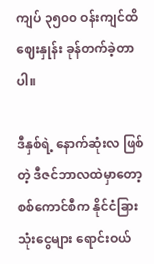ကျပ် ၃၅၀၀ ဝန်းကျင်ထိ ဈေးနှုန်း ခုန်တက်ခဲ့တာပါ။

ဒီနှစ်ရဲ့ နောက်ဆုံးလ ဖြစ်တဲ့ ဒီဇင်ဘာလထဲမှာတော့ စစ်ကောင်စီက နိုင်ငံခြား သုံးငွေများ ရောင်းဝယ်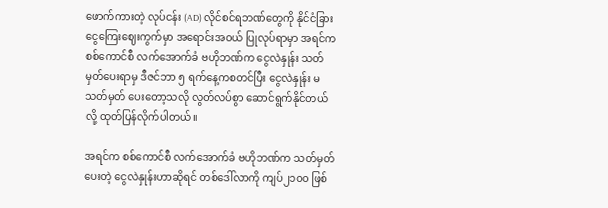ဖောက်ကားတဲ့ လုပ်ငန်း (AD) လိုင်စင်ရဘဏ်တွေကို နိုင်ငံခြားငွေကြေးဈေးကွက်မှာ အရောင်းအဝယ် ပြုလုပ်ရာမှာ အရင်က စစ်ကောင်စီ လက်အောက်ခံ ဗဟိုဘဏ်က ငွေလဲနှုန်း သတ်မှတ်ပေးရာမှ ဒီဇင်ဘာ ၅ ရက်နေ့ကစတင်ပြီး ငွေလဲနှုန်း မသတ်မှတ် ပေးတော့သလို လွတ်လပ်စွာ ဆောင်ရွက်နိုင်တယ်လို့ ထုတ်ပြန်လိုက်ပါတယ်။

အရင်က စစ်ကောင်စီ လက်အောက်ခံ ဗဟိုဘဏ်က သတ်မှတ်ပေးတဲ့ ငွေလဲနှုန်းဟာဆိုရင် တစ်ဒေါ်လာကို ကျပ်၂၁၀၀ ဖြစ်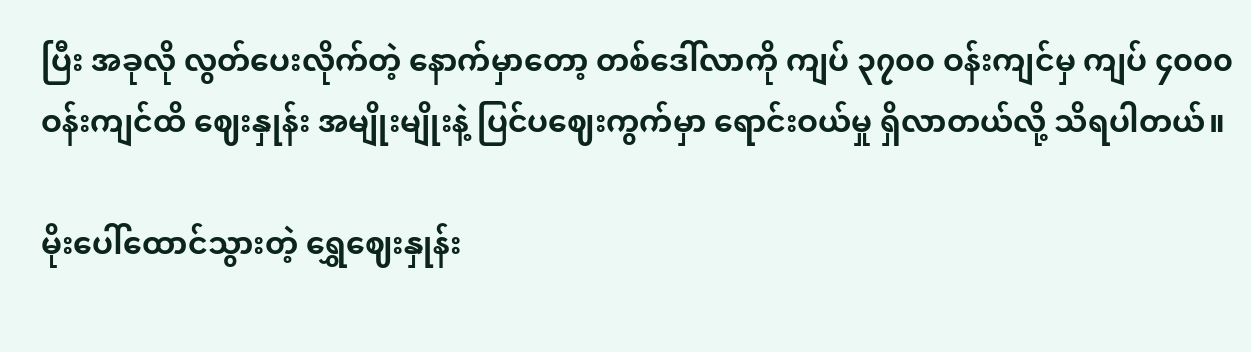ပြီး အခုလို လွတ်ပေးလိုက်တဲ့ နောက်မှာတော့ တစ်ဒေါ်လာကို ကျပ် ၃၇၀၀ ဝန်းကျင်မှ ကျပ် ၄၀၀၀ ဝန်းကျင်ထိ ဈေးနှုန်း အမျိုးမျိုးနဲ့ ပြင်ပဈေးကွက်မှာ ရောင်းဝယ်မှု ရှိလာတယ်လို့ သိရပါတယ်။

မိုးပေါ်ထောင်သွားတဲ့ ရွှေဈေးနှုန်း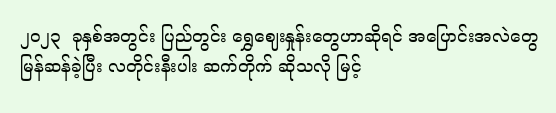၂၀၂၃  ခုနှစ်အတွင်း ပြည်တွင်း ရွှေဈေးနှုန်းတွေဟာဆိုရင် အပြောင်းအလဲတွေ မြန်ဆန်ခဲ့ပြီး လတိုင်းနီးပါး ဆက်တိုက် ဆိုသလို မြင့်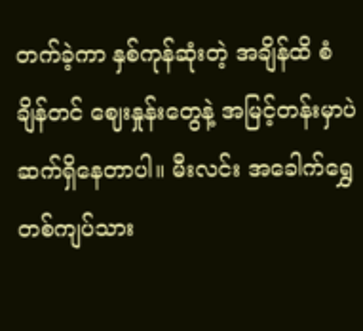တက်ခဲ့ကာ နှစ်ကုန်ဆုံးတဲ့ အချိန်ထိ စံချိန်တင် ဈေးနှုန်းတွေနဲ့ အမြင့်တန်းမှာပဲ ဆက်ရှိနေတာပါ။ မီးလင်း အခေါက်ရွှေ တစ်ကျပ်သား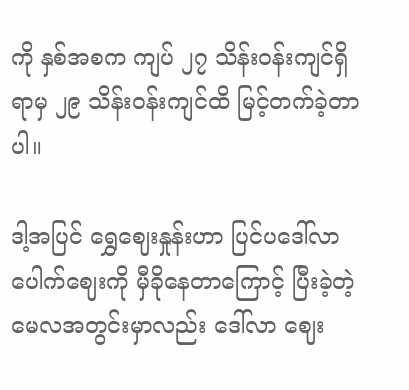ကို နှစ်အစက ကျပ် ၂၇ သိန်းဝန်းကျင်ရှိရာမှ ၂၉ သိန်းဝန်းကျင်ထိ မြင့်တက်ခဲ့တာပါ။

ဒါ့အပြင် ရွှေဈေးနှုန်းဟာ ပြင်ပဒေါ်လာ ပေါက်ဈေးကို မှီခိုနေတာကြောင့် ပြီးခဲ့တဲ့ မေလအတွင်းမှာလည်း ဒေါ်လာ ဈေး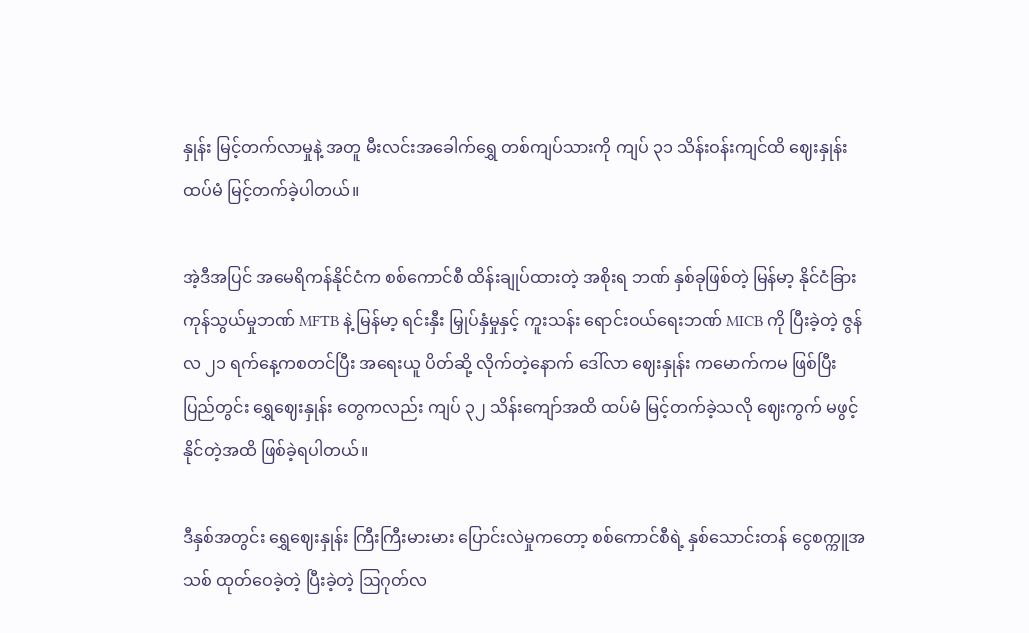နှုန်း မြင့်တက်လာမှုနဲ့ အတူ မီးလင်းအခေါက်ရွှေ တစ်ကျပ်သားကို ကျပ် ၃၁ သိန်းဝန်းကျင်ထိ ဈေးနှုန်း ထပ်မံ မြင့်တက်ခဲ့ပါတယ်။

အဲ့ဒီအပြင် အမေရိကန်နိုင်ငံက စစ်ကောင်စီ ထိန်းချုပ်ထားတဲ့ အစိုးရ ဘဏ် နှစ်ခုဖြစ်တဲ့ မြန်မာ့ နိုင်ငံခြားကုန်သွယ်မှုဘဏ် MFTB နဲ့ မြန်မာ့ ရင်းနှီး မြှုပ်နှံမှုနှင့် ကူးသန်း ရောင်းဝယ်ရေးဘဏ် MICB ကို ပြီးခဲ့တဲ့ ဇွန်လ ၂၁ ရက်နေ့ကစတင်ပြီး အရေးယူ ပိတ်ဆို့ လိုက်တဲ့နောက် ဒေါ်လာ ဈေးနှုန်း ကမောက်ကမ ဖြစ်ပြီး ပြည်တွင်း ရွှေဈေးနှုန်း တွေကလည်း ကျပ် ၃၂ သိန်းကျော်အထိ ထပ်မံ မြင့်တက်ခဲ့သလို ဈေးကွက် မဖွင့်နိုင်တဲ့အထိ ဖြစ်ခဲ့ရပါတယ်။

ဒီနှစ်အတွင်း ရွှေဈေးနှုန်း ကြီးကြီးမားမား ပြောင်းလဲမှုကတော့ စစ်ကောင်စီရဲ့ နှစ်သောင်းတန် ငွေစက္ကူအသစ် ထုတ်ဝေခဲ့တဲ့ ပြီးခဲ့တဲ့ ဩဂုတ်လ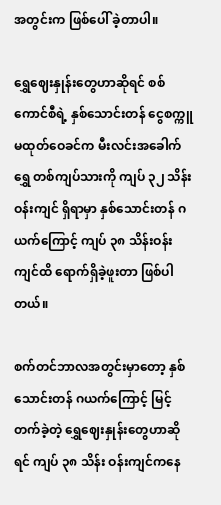အတွင်းက ဖြစ်ပေါ် ခဲ့တာပါ။

ရွှေဈေးနှုန်းတွေဟာဆိုရင် စစ်ကောင်စီရဲ့ နှစ်သောင်းတန် ငွေစက္ကူ မထုတ်ဝေခင်က မီးလင်းအခေါက်ရွှေ တစ်ကျပ်သားကို ကျပ် ၃၂ သိန်း ဝန်းကျင် ရှိရာမှာ နှစ်သောင်းတန် ဂယက်ကြောင့် ကျပ် ၃၈ သိန်းဝန်းကျင်ထိ ရောက်ရှိခဲ့ဖူးတာ ဖြစ်ပါတယ်။

စက်တင်ဘာလအတွင်းမှာတော့ နှစ်သောင်းတန် ဂယက်ကြောင့် မြင့်တက်ခဲ့တဲ့ ရွှေဈေးနှုန်းတွေဟာဆိုရင် ကျပ် ၃၈ သိန်း ဝန်းကျင်ကနေ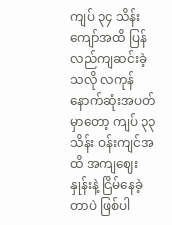ကျပ် ၃၄ သိန်းကျော်အထိ ပြန်လည်ကျဆင်းခဲ့သလို လကုန်နောက်ဆုံးအပတ်မှာတော့ ကျပ် ၃၃ သိန်း ဝန်းကျင်အထိ အကျဈေးနှုန်းနဲ့ ငြိမ်နေခဲ့တာပဲ ဖြစ်ပါ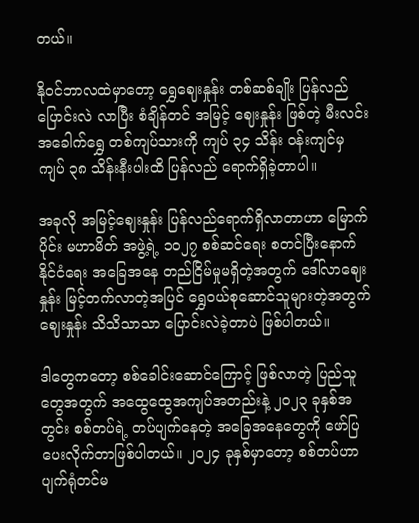တယ်။

နိုဝင်ဘာလထဲမှာတော့ ရွှေဈေးနှုန်း တစ်ဆစ်ချိုး ပြန်လည် ပြောင်းလဲ လာပြီး စံချိန်တင် အမြင့် ဈေးနှုန်း ဖြစ်တဲ့ မီးလင်း အခေါက်ရွှေ တစ်ကျပ်သားကို ကျပ် ၃၄ သိန်း ဝန်းကျင်မှ ကျပ် ၃၈ သိန်းနီးပါးထိ ပြန်လည် ရောက်ရှိခဲ့တာပါ။

အခုလို အမြင့်ဈေးနှုန်း ပြန်လည်ရောက်ရှိလာတာဟာ မြောက်ပိုင်း မဟာမိတ် အဖွဲ့ရဲ့ ၁၀၂၇ စစ်ဆင်ရေး စတင်ပြီးနောက် နိုင်ငံရေး အခြေအနေ တည်ငြိမ်မှုမရှိတဲ့အတွက် ဒေါ်လာဈေးနှုန်း မြင့်တက်လာတဲ့အပြင် ရွှေဝယ်စုဆောင်သူများတဲ့အတွက် ဈေးနှုန်း သိသိသာသာ ပြောင်းလဲခဲ့တာပဲ ဖြစ်ပါတယ်။

ဒါတွေကတော့ စစ်ခေါင်းဆောင်ကြောင့် ဖြစ်လာတဲ့ ပြည်သူတွေအတွက် အထွေထွေအကျပ်အတည်းနဲ့ ၂၀၂၃ ခုနှစ်အတွင်း စစ်တပ်ရဲ့ တပ်ပျက်နေတဲ့ အခြေအနေတွေကို ဖော်ပြပေးလိုက်တာဖြစ်ပါတယ်။ ၂၀၂၄ ခုနှစ်မှာတော့ စစ်တပ်ဟာ ပျက်ရုံတင်မ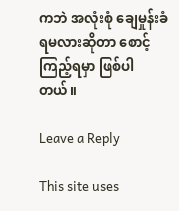ကဘဲ အလုံးစုံ ချေမှုန်းခံရမလားဆိုတာ စောင့်ကြည့်ရမှာ ဖြစ်ပါတယ်။

Leave a Reply

This site uses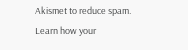Akismet to reduce spam. Learn how your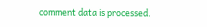comment data is processed.